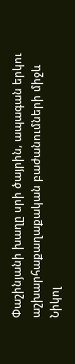Փաշինյանի խաղը սրի ծայրին, ապագան երկու աշխարհաքաղաքական բաժանումների միջև
Նիկոլ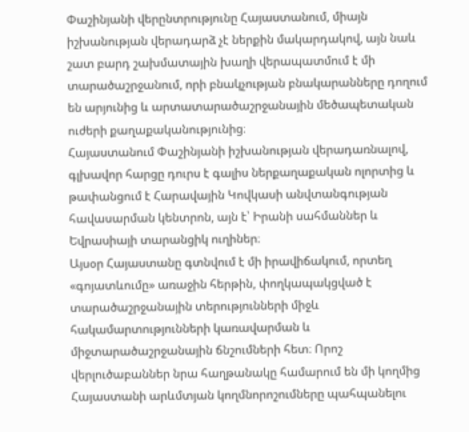Փաշինյանի վերընտրությունը Հայաստանում, միայն իշխանության վերադարձ չէ ներքին մակարդակով, այն նաև շատ բարդ շախմատային խաղի վերապատմում է մի տարածաշրջանում, որի բնակչության բնակարանները դողում են արյունից և արտատարածաշրջանային մեծապետական ուժերի քաղաքականությունից։
Հայաստանում Փաշինյանի իշխանության վերադառնալով, գլխավոր հարցը դուրս է գալիս ներքաղաքական ոլորտից և թափանցում է Հարավային Կովկասի անվտանգության հավասարման կենտրոն, այն է՝ Իրանի սահմաններ և Եվրասիայի տարանցիկ ուղիներ։
Այսօր Հայաստանը գտնվում է մի իրավիճակում, որտեղ «գոյատևումը» առաջին հերթին, փողկապակցված է տարածաշրջանային տերությունների միջև հակամարտությունների կառավարման և միջտարածաշրջանային ճնշումների հետ։ Որոշ վերլուծաբաններ նրա հաղթանակը համարում են մի կողմից Հայաստանի արևմտյան կողմնորոշումները պահպանելու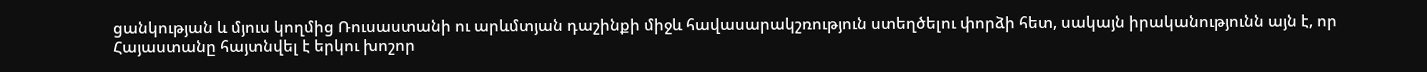ցանկության և մյուս կողմից Ռուսաստանի ու արևմտյան դաշինքի միջև հավասարակշռություն ստեղծելու փորձի հետ, սակայն իրականությունն այն է, որ Հայաստանը հայտնվել է երկու խոշոր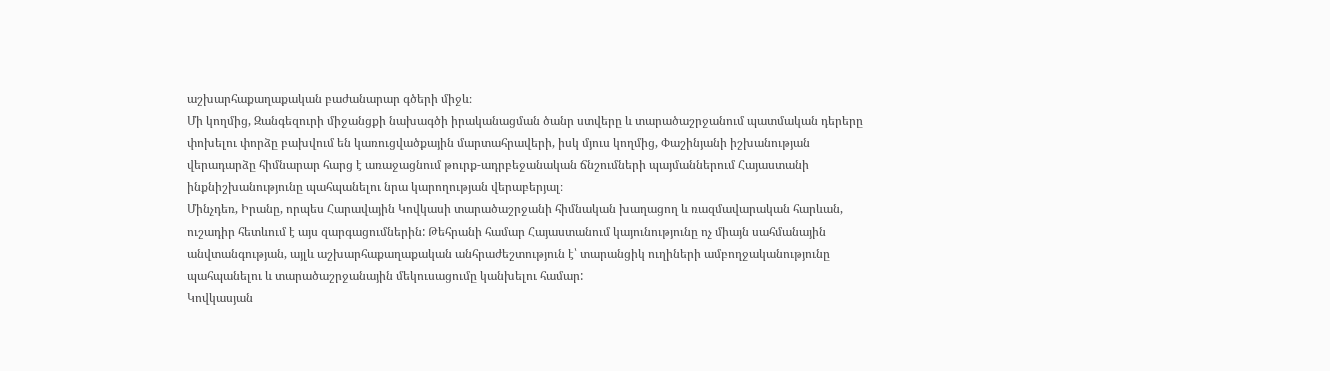աշխարհաքաղաքական բաժանարար գծերի միջև։
Մի կողմից, Զանգեզուրի միջանցքի նախագծի իրականացման ծանր ստվերը և տարածաշրջանում պատմական դերերը փոխելու փորձը բախվում են կառուցվածքային մարտահրավերի, իսկ մյուս կողմից, Փաշինյանի իշխանության վերադարձը հիմնարար հարց է առաջացնում թուրք-ադրբեջանական ճնշումների պայմաններում Հայաստանի ինքնիշխանությունը պահպանելու նրա կարողության վերաբերյալ։
Մինչդեռ, Իրանը, որպես Հարավային Կովկասի տարածաշրջանի հիմնական խաղացող և ռազմավարական հարևան, ուշադիր հետևում է այս զարգացումներին: Թեհրանի համար Հայաստանում կայունությունը ոչ միայն սահմանային անվտանգության, այլև աշխարհաքաղաքական անհրաժեշտություն է՝ տարանցիկ ուղիների ամբողջականությունը պահպանելու և տարածաշրջանային մեկուսացումը կանխելու համար:
Կովկասյան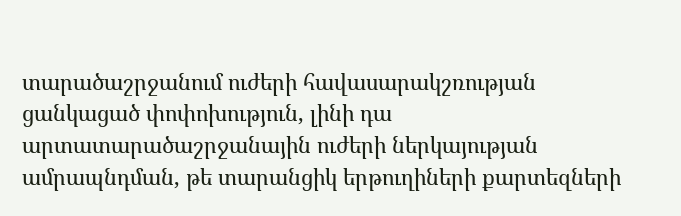տարածաշրջանում ուժերի հավասարակշռության ցանկացած փոփոխություն, լինի դա արտատարածաշրջանային ուժերի ներկայության ամրապնդման, թե տարանցիկ երթուղիների քարտեզների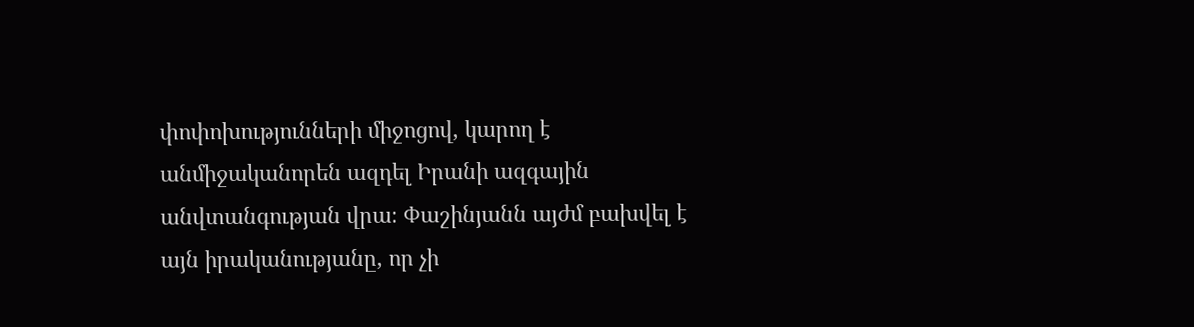փոփոխությունների միջոցով, կարող է անմիջականորեն ազդել Իրանի ազգային անվտանգության վրա։ Փաշինյանն այժմ բախվել է այն իրականությանը, որ չի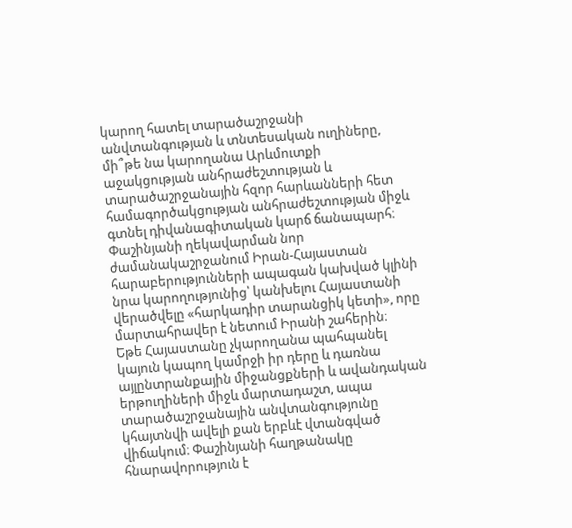կարող հատել տարածաշրջանի անվտանգության և տնտեսական ուղիները, մի՞թե նա կարողանա Արևմուտքի աջակցության անհրաժեշտության և տարածաշրջանային հզոր հարևանների հետ համագործակցության անհրաժեշտության միջև գտնել դիվանագիտական կարճ ճանապարհ։ Փաշինյանի ղեկավարման նոր ժամանակաշրջանում Իրան-Հայաստան հարաբերությունների ապագան կախված կլինի նրա կարողությունից՝ կանխելու Հայաստանի վերածվելը «հարկադիր տարանցիկ կետի», որը մարտահրավեր է նետում Իրանի շահերին։
Եթե Հայաստանը չկարողանա պահպանել կայուն կապող կամրջի իր դերը և դառնա այլընտրանքային միջանցքների և ավանդական երթուղիների միջև մարտադաշտ, ապա տարածաշրջանային անվտանգությունը կհայտնվի ավելի քան երբևէ վտանգված վիճակում։ Փաշինյանի հաղթանակը հնարավորություն է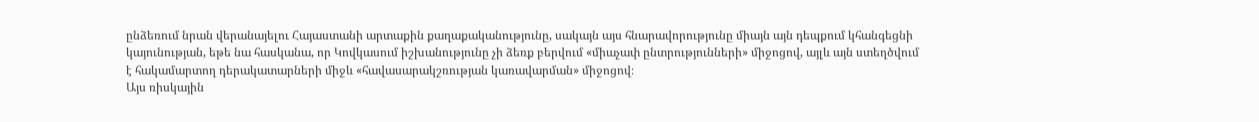ընձեռում նրան վերանայելու Հայաստանի արտաքին քաղաքականությունը, սակայն այս հնարավորությունը միայն այն դեպքում կհանգեցնի կայունության, եթե նա հասկանա, որ Կովկասում իշխանությունը չի ձեռք բերվում «միաչափ ընտրությունների» միջոցով, այլև այն ստեղծվում է հակամարտող դերակատարների միջև «հավասարակշռության կառավարման» միջոցով։
Այս ռիսկային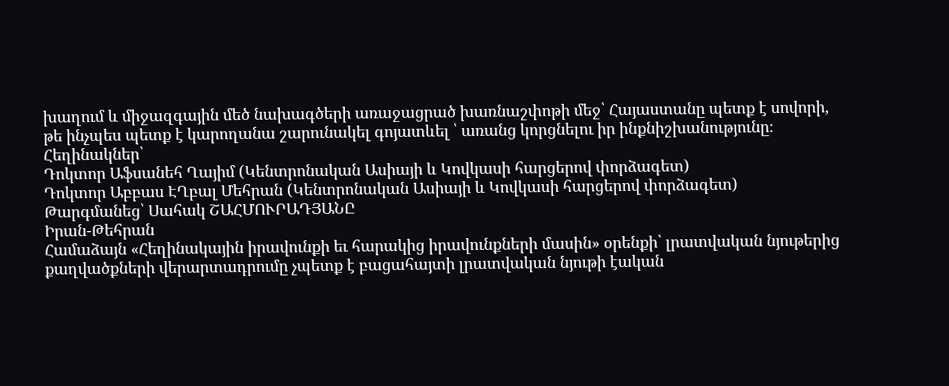խաղում և միջազգային մեծ նախագծերի առաջացրած խառնաշփոթի մեջ՝ Հայաստանը պետք է սովորի, թե ինչպես պետք է կարողանա շարունակել գոյատևել ՝ առանց կորցնելու իր ինքնիշխանությունը։
Հեղինակներ՝
Դոկտոր Աֆսանեհ Ղայիմ (Կենտրոնական Ասիայի և Կովկասի հարցերով փորձագետ)
Դոկտոր Աբբաս ԷՂբալ Մեհրան (Կենտրոնական Ասիայի և Կովկասի հարցերով փորձագետ)
Թարգմանեց՝ Սահակ ՇԱՀՄՈՒՐԱԴՅԱՆԸ
Իրան-Թեհրան
Համաձայն «Հեղինակային իրավունքի եւ հարակից իրավունքների մասին» օրենքի՝ լրատվական նյութերից քաղվածքների վերարտադրումը չպետք է բացահայտի լրատվական նյութի էական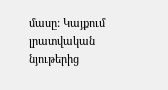մասը: Կայքում լրատվական նյութերից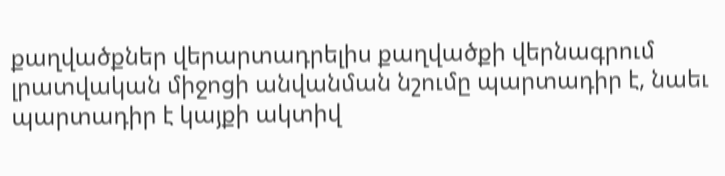քաղվածքներ վերարտադրելիս քաղվածքի վերնագրում լրատվական միջոցի անվանման նշումը պարտադիր է, նաեւ պարտադիր է կայքի ակտիվ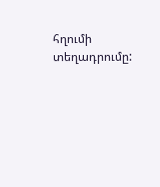հղումի տեղադրումը: